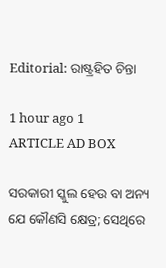Editorial: ରାଷ୍ଟ୍ରହିତ ଚିନ୍ତା

1 hour ago 1
ARTICLE AD BOX

ସରକାରୀ ସ୍କୁଲ ହେଉ ବା ଅନ୍ୟ ଯେ କୌଣସି କ୍ଷେତ୍ର; ସେଥିରେ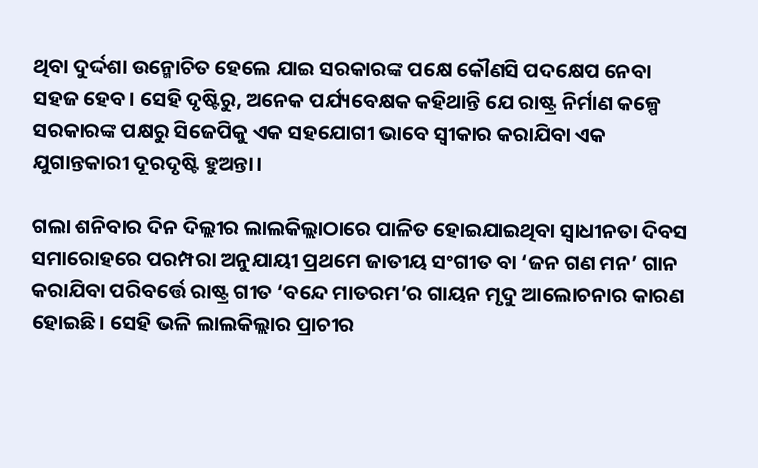ଥିବା ଦୁର୍ଦ୍ଦଶା ଉନ୍ମୋଚିତ ହେଲେ ଯାଇ ସରକାରଙ୍କ ପକ୍ଷେ କୌଣସି ପଦକ୍ଷେପ ନେବା ସହଜ ହେବ। ସେହି ଦୃଷ୍ଟିରୁ, ଅନେକ ପର୍ଯ୍ୟବେକ୍ଷକ କହିଥାନ୍ତି ଯେ ରାଷ୍ଟ୍ର ନିର୍ମାଣ କଳ୍ପେ ସରକାରଙ୍କ ପକ୍ଷରୁ ସିଜେପିକୁ ଏକ ସହଯୋଗୀ ଭାବେ ସ୍ବୀକାର କରାଯିବା ଏକ ଯୁଗାନ୍ତକାରୀ ଦୂରଦୃଷ୍ଟି ହୁଅନ୍ତା।

ଗଲା ଶନିବାର ଦିନ ଦିଲ୍ଲୀର ଲାଲକିଲ୍ଲାଠାରେ ପାଳିତ ହୋଇଯାଇଥିବା ସ୍ବାଧୀନତା ଦିବସ ସମାରୋହରେ ପରମ୍ପରା ଅନୁଯାୟୀ ପ୍ରଥମେ ଜାତୀୟ ସଂଗୀତ ବା ‘ଜନ ଗଣ ମନ’ ଗାନ କରାଯିବା ପରିବର୍ତ୍ତେ ରାଷ୍ଟ୍ର ଗୀତ ‘ବନ୍ଦେ ମାତରମ’ର ଗାୟନ ମୃଦୁ ଆଲୋଚନାର କାରଣ ହୋଇଛି। ସେହି ଭଳି ଲାଲକିଲ୍ଲାର ପ୍ରାଚୀର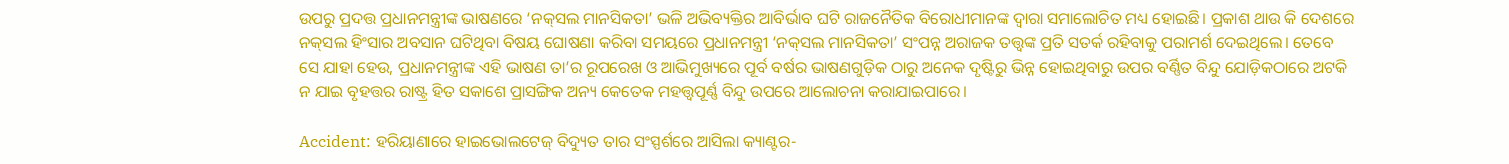ଉପରୁ ପ୍ରଦତ୍ତ ପ୍ରଧାନମନ୍ତ୍ରୀଙ୍କ ଭାଷଣରେ ‘ନକ୍‌ସଲ ମାନସିକତା’ ଭଳି ଅଭିବ୍ୟକ୍ତିର ଆବିର୍ଭାବ ଘଟି ରାଜନୈତିକ ବିରୋଧୀମାନଙ୍କ ଦ୍ବାରା ସମାଲୋଚିତ ମଧ୍ୟ ହୋଇଛି। ପ୍ରକାଶ ଥାଉ କି ଦେଶରେ ନକ୍‌ସଲ ହିଂସାର ଅବସାନ ଘଟିଥିବା ବିଷୟ ଘୋଷଣା କରିବା ସମୟରେ ପ୍ରଧାନମନ୍ତ୍ରୀ ‘ନକ୍‌ସଲ ମାନସିକତା’ ସଂପନ୍ନ ଅରାଜକ ତତ୍ତ୍ବଙ୍କ ପ୍ରତି ସତର୍କ ରହିବାକୁ ପରାମର୍ଶ ଦେଇଥିଲେ। ତେବେ ସେ ଯାହା ହେଉ, ପ୍ରଧାନମନ୍ତ୍ରୀଙ୍କ ଏହି ଭାଷଣ ତା’ର ରୂପରେଖ ଓ ଆଭିମୁଖ୍ୟରେ ପୂର୍ବ ବର୍ଷର ଭାଷଣଗୁଡ଼ିକ ଠାରୁ ଅନେକ ଦୃଷ୍ଟିରୁ ଭିନ୍ନ ହୋଇଥିବାରୁ ଉପର ବର୍ଣ୍ଣିତ ବିନ୍ଦୁ ଯୋଡ଼ିକଠାରେ ଅଟକି ନ ଯାଇ ବୃହତ୍ତର ରାଷ୍ଟ୍ର ହିତ ସକାଶେ ପ୍ରାସଙ୍ଗିକ ଅନ୍ୟ କେତେକ ମହତ୍ତ୍ବପୂର୍ଣ୍ଣ ବିନ୍ଦୁ ଉପରେ ଆଲୋଚନା କରାଯାଇପାରେ।

Accident: ହରିୟାଣାରେ ହାଇଭୋଲଟେଜ୍‌ ବିଦ୍ୟୁତ ତାର ସଂସ୍ପର୍ଶରେ ଆସିଲା କ୍ୟାଣ୍ଟର-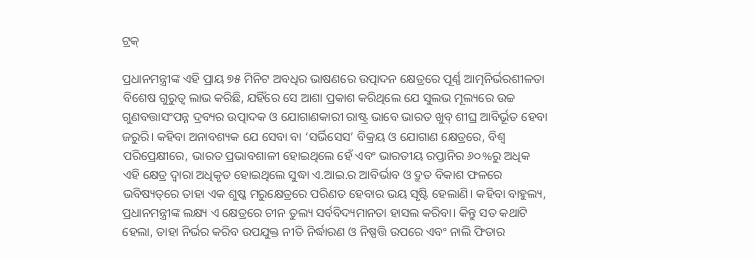ଟ୍ରକ୍‌‌

ପ୍ରଧାନମନ୍ତ୍ରୀଙ୍କ ଏହି ପ୍ରାୟ ୭୫ ମିନିଟ ଅବଧିର ଭାଷଣରେ ଉତ୍ପାଦନ କ୍ଷେତ୍ରରେ ପୂର୍ଣ୍ଣ ଆତ୍ମନିର୍ଭରଶୀଳତା ବି‌ଶେଷ ଗୁରୁତ୍ବ ଲାଭ କରିଛି, ଯହିଁରେ ସେ ଆଶା ପ୍ରକାଶ କରିଥିଲେ ଯେ ସୁଲଭ ମୂଲ୍ୟରେ ଉଚ୍ଚ ଗୁଣବତ୍ତାସଂପନ୍ନ ଦ୍ରବ୍ୟର ଉତ୍ପାଦକ ଓ ଯୋଗାଣକାରୀ ରାଷ୍ଟ୍ର ଭାବେ ଭାରତ ଖୁବ୍‌ ଶୀଘ୍ର ଆବିର୍ଭୂତ ହେବା ଜରୁରି। କହିବା ଅନାବଶ୍ୟକ ଯେ ସେବା ବା ‘ସର୍ଭିସେସ’ ବିକ୍ରୟ ଓ ଯୋଗାଣ କ୍ଷେତ୍ରରେ, ବିଶ୍ବ ପରିପ୍ରେକ୍ଷୀରେ, ଭାରତ ପ୍ରଭାବଶାଳୀ ହୋଇଥିଲେ ହେଁ ଏବଂ ଭାରତୀୟ ରପ୍ତାନିର ୬୦%ରୁ ଅଧିକ ଏହି କ୍ଷେତ୍ର ଦ୍ବାରା ଅଧିକୃତ ହୋଇଥିଲେ ସୁଦ୍ଧା ଏ.ଆଇ.ର ଆବିର୍ଭାବ ଓ ଦ୍ରୁତ ବିକାଶ ଫଳରେ ଭବିଷ୍ୟତ୍‌ରେ ତାହା ଏକ ଶୁଷ୍କ ମରୁକ୍ଷେତ୍ରରେ ପରିଣତ ହେବାର ଭୟ ସୃଷ୍ଟି ହେଲାଣି। କହିବା ବାହୁଲ୍ୟ, ପ୍ରଧାନମନ୍ତ୍ରୀଙ୍କ ଲକ୍ଷ୍ୟ ଏ କ୍ଷେତ୍ରରେ ଚୀନ ତୁଲ୍ୟ ସର୍ବବିଦ୍ୟମାନତା ହାସଲ କରିବା। କିନ୍ତୁ ସତ କଥାଟି ହେଲା, ତାହା ନିର୍ଭର କରିବ ଉପଯୁକ୍ତ ନୀତି ନିର୍ଦ୍ଧାରଣ ଓ ନିଷ୍ପତ୍ତି ଉପରେ ଏବଂ ନାଲି ଫିତାର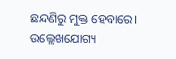ଛନ୍ଦଣିରୁ ମୁକ୍ତ ହେବାରେ। ଉଲ୍ଲେଖଯୋଗ୍ୟ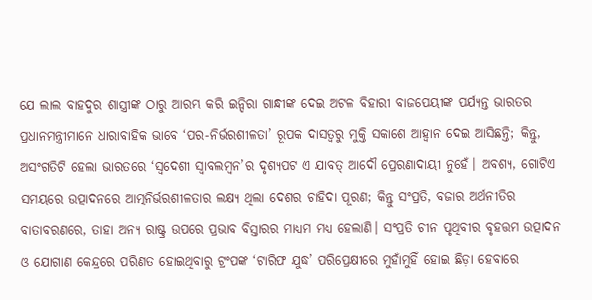ଯେ ଲାଲ ବାହଦୁର ଶାସ୍ତ୍ରୀଙ୍କ ଠାରୁ ଆରମ୍ଭ କରି ଇନ୍ଦିରା ଗାନ୍ଧୀଙ୍କ ଦେଇ ଅଟଳ ବିହାରୀ ବାଜପେୟୀଙ୍କ ପର୍ଯ୍ୟନ୍ତ ଭାରତର ପ୍ରଧାନମନ୍ତ୍ରୀମାନେ ଧାରାବାହିକ ଭାବେ ‘ପର-ନିର୍ଭରଶୀଳତା’ ରୂପକ ଦାସତ୍ବରୁ ମୁକ୍ତି ସକାଶେ ଆହ୍ବାନ ଦେଇ ଆସିଛନ୍ତି; କିନ୍ତୁ, ଅସଂଗତିଟି ହେଲା ଭାରତରେ ‘ସ୍ବଦେଶୀ ସ୍ବାବଲମ୍ବନ’ର ଦୃଶ୍ୟପଟ ଏ ଯାବତ୍‌ ଆଦୌ ପ୍ରେରଣାଦାୟୀ ନୁହେଁ। ଅବଶ୍ୟ, ଗୋଟିଏ ସମୟରେ ଉତ୍ପାଦନରେ ଆତ୍ମନିର୍ଭରଶୀଳତାର ଲକ୍ଷ୍ୟ ଥିଲା ଦେଶର ଚାହିଦା ପୂରଣ; କିନ୍ତୁ ସଂପ୍ରତି, ବଜାର ଅର୍ଥନୀତିର ବାତାବରଣରେ, ତାହା ଅନ୍ୟ ରାଷ୍ଟ୍ର ଉପରେ ପ୍ରଭାବ ବିସ୍ତାରର ମାଧ୍ୟମ ମଧ୍ୟ ହେଲାଣି। ସଂପ୍ରତି ଚୀନ ପୃଥିବୀର ବୃହତ୍ତମ ଉତ୍ପାଦନ ଓ ଯୋଗାଣ କେନ୍ଦ୍ରରେ ପରିଣତ ହୋଇଥିବାରୁ ଟ୍ରଂପଙ୍କ ‘ଟାରିଫ ଯୁଦ୍ଧ’ ପରିପ୍ରେକ୍ଷୀରେ ମୁହାଁମୁହିଁ ହୋଇ ଛିଡ଼ା ହେବାରେ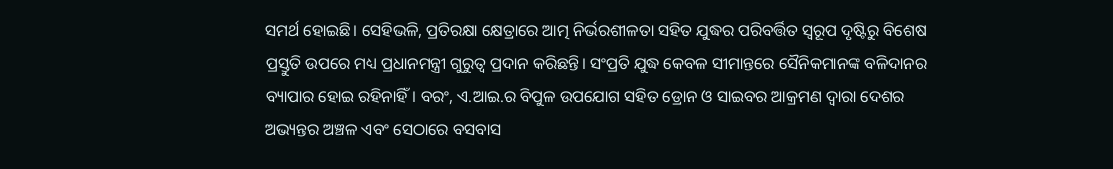ସମର୍ଥ ହୋଇଛି। ସେହିଭଳି, ପ୍ରତିରକ୍ଷା କ୍ଷେତ୍ରାରେ ଆତ୍ମ ନିର୍ଭରଶୀଳତା ସହିତ ଯୁଦ୍ଧର ପରିବର୍ତ୍ତିତ ସ୍ବରୂପ ଦୃଷ୍ଟିରୁ ବିଶେଷ ପ୍ରସ୍ତୁତି ଉପରେ ମଧ୍ୟ ପ୍ରଧାନମନ୍ତ୍ରୀ ଗୁରୁତ୍ବ ପ୍ରଦାନ କରିଛନ୍ତି। ସଂପ୍ରତି ଯୁଦ୍ଧ କେବଳ ସୀମାନ୍ତରେ ସୈନିକମାନଙ୍କ ବଳିଦାନର ବ୍ୟାପାର ହୋଇ ରହିନାହିଁ। ବରଂ, ଏ.ଆଇ.ର ବିପୁଳ ଉପଯୋଗ ସହିତ ଡ୍ରୋନ ଓ ସାଇବର ଆକ୍ରମଣ ଦ୍ବାରା ଦେଶର ଅଭ୍ୟନ୍ତର ଅଞ୍ଚଳ ଏବଂ ସେଠାରେ ବସବାସ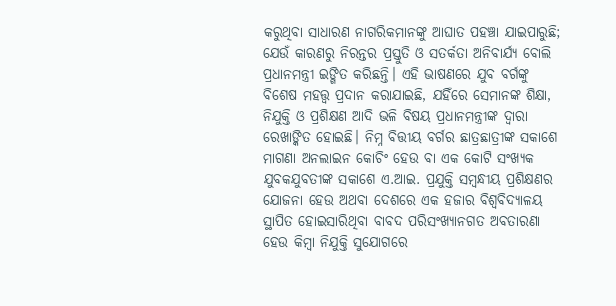କରୁଥିବା ସାଧାରଣ ନାଗରିକମାନଙ୍କୁ ଆଘାତ ପହଞ୍ଚା ଯାଇପାରୁଛି; ଯେଉଁ କାରଣରୁ ନିରନ୍ତର ପ୍ରସ୍ତୁତି ଓ ସତର୍କତା ଅନିବାର୍ଯ୍ୟ ବୋଲି ପ୍ରଧାନମନ୍ତ୍ରୀ ଇଙ୍ଗିତ କରିଛନ୍ତି। ଏହି ଭାଷଣରେ ଯୁବ ବର୍ଗଙ୍କୁ ବିଶେଷ ମହତ୍ତ୍ବ ପ୍ରଦାନ କରାଯାଇଛି, ଯହିଁରେ ସେମାନଙ୍କ ଶିକ୍ଷା, ନିଯୁକ୍ତି ଓ ପ୍ରଶିକ୍ଷଣ ଆଦି ଭଳି ବିଷୟ ପ୍ରଧାନମନ୍ତ୍ରୀଙ୍କ ଦ୍ବାରା ରେଖାଙ୍କିତ ହୋଇଛି। ନିମ୍ନ ବିତ୍ତୀୟ ବର୍ଗର ଛାତ୍ରଛାତ୍ରୀଙ୍କ ସକାଶେ ମାଗଣା ଅନଲାଇନ କୋଚିଂ ହେଉ ବା ଏକ କୋଟି ସଂଖ୍ୟକ ଯୁବକଯୁବତୀଙ୍କ ସକାଶେ ଏ.ଆଇ. ପ୍ରଯୁକ୍ତି ସମ୍ବନ୍ଧୀୟ ପ୍ରଶିକ୍ଷଣର ଯୋଜନା ହେଉ ଅଥବା ଦେଶରେ ଏକ ହଜାର ବିଶ୍ବବିଦ୍ୟାଳୟ ସ୍ଥାପିତ ହୋଇସାରିଥିବା ବାବଦ ପରିସଂଖ୍ୟାନଗତ ଅବତାରଣା ହେଉ କିମ୍ବା ନିଯୁକ୍ତି ସୁଯୋଗରେ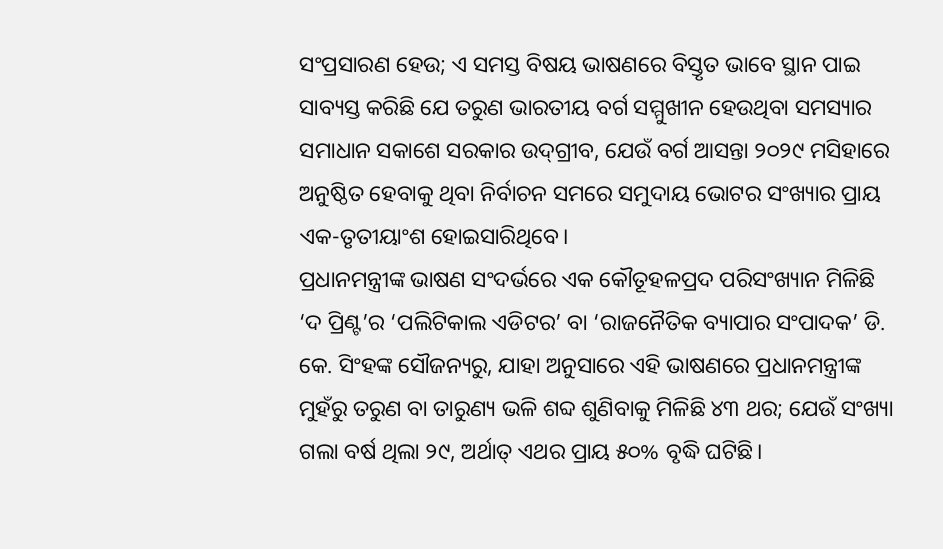ସଂପ୍ରସାରଣ ହେଉ; ଏ ସମସ୍ତ ବିଷୟ ଭାଷଣରେ ବିସ୍ତୃତ ଭାବେ ସ୍ଥାନ ପାଇ ସାବ୍ୟସ୍ତ କରିଛି ଯେ ତରୁଣ ଭାରତୀୟ ବର୍ଗ ସମ୍ମୁଖୀନ ହେଉଥିବା ସମସ୍ୟାର ସମାଧାନ ସକାଶେ ସରକାର ଉଦ୍‌ଗ୍ରୀବ, ଯେଉଁ ବର୍ଗ ଆସନ୍ତା ୨୦୨୯ ମସିହାରେ ଅନୁଷ୍ଠିତ ହେବାକୁ ଥିବା ନିର୍ବାଚନ ସମରେ ସମୁଦାୟ ଭୋଟର ସଂଖ୍ୟାର ପ୍ରାୟ ଏକ-ତୃତୀୟାଂଶ ହୋଇସାରିଥିବେ।
ପ୍ରଧାନମନ୍ତ୍ରୀଙ୍କ ଭାଷଣ ସଂଦର୍ଭରେ ଏକ କୌତୂହଳପ୍ରଦ ପରିସଂଖ୍ୟାନ ମିଳିଛି ‘ଦ ପ୍ରିଣ୍ଟ’ର ‘ପଲିଟିକାଲ ଏଡିଟର’ ବା ‘ରାଜନୈତିକ ବ୍ୟାପାର ସଂପାଦକ’ ଡି. କେ. ସିଂହଙ୍କ ସୌଜନ୍ୟରୁ, ଯାହା ଅନୁସାରେ ଏହି ଭାଷଣରେ ପ୍ରଧାନମନ୍ତ୍ରୀଙ୍କ ମୁହଁରୁ ତରୁଣ ବା ତାରୁଣ୍ୟ ଭଳି ଶବ୍ଦ ଶୁଣିବାକୁ ମିଳିଛି ୪୩ ଥର; ଯେଉଁ ସଂଖ୍ୟା ଗଲା ବର୍ଷ ଥିଲା ୨୯, ଅର୍ଥାତ୍‌ ଏଥର ପ୍ରାୟ ୫୦% ବୃଦ୍ଧି ଘଟିଛି।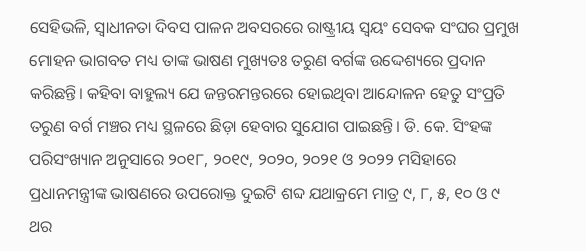ସେହିଭଳି, ସ୍ବାଧୀନତା ଦିବସ ପାଳନ ଅବସରରେ ରାଷ୍ଟ୍ରୀୟ ସ୍ବୟଂ ସେବକ ସଂଘର ପ୍ରମୁଖ ମୋହନ ଭାଗବତ ମଧ୍ୟ ତାଙ୍କ ଭାଷଣ ମୁଖ୍ୟତଃ ତରୁଣ ବର୍ଗଙ୍କ ଉଦ୍ଦେଶ୍ୟରେ ପ୍ରଦାନ କରିଛନ୍ତି। କହିବା ବାହୁଲ୍ୟ ଯେ ଜନ୍ତରମନ୍ତରରେ ହୋଇଥିବା ଆନ୍ଦୋଳନ ହେତୁ ସଂପ୍ରତି ତରୁଣ ବର୍ଗ ମଞ୍ଚର ମଧ୍ୟ ସ୍ଥଳରେ ଛିଡ଼ା ହେବାର ସୁଯୋଗ ପାଇଛନ୍ତି। ଡି. କେ. ସିଂହଙ୍କ ପରିସଂଖ୍ୟାନ ଅନୁସାରେ ୨୦୧୮, ୨୦୧୯, ୨୦୨୦, ୨୦୨୧ ଓ ୨୦୨୨ ମସିହାରେ ପ୍ରଧାନମନ୍ତ୍ରୀଙ୍କ ଭାଷଣରେ ଉପରୋକ୍ତ ଦୁଇଟି ଶବ୍ଦ ଯଥାକ୍ରମେ ମାତ୍ର ୯, ୮, ୫, ୧୦ ଓ ୯ ଥର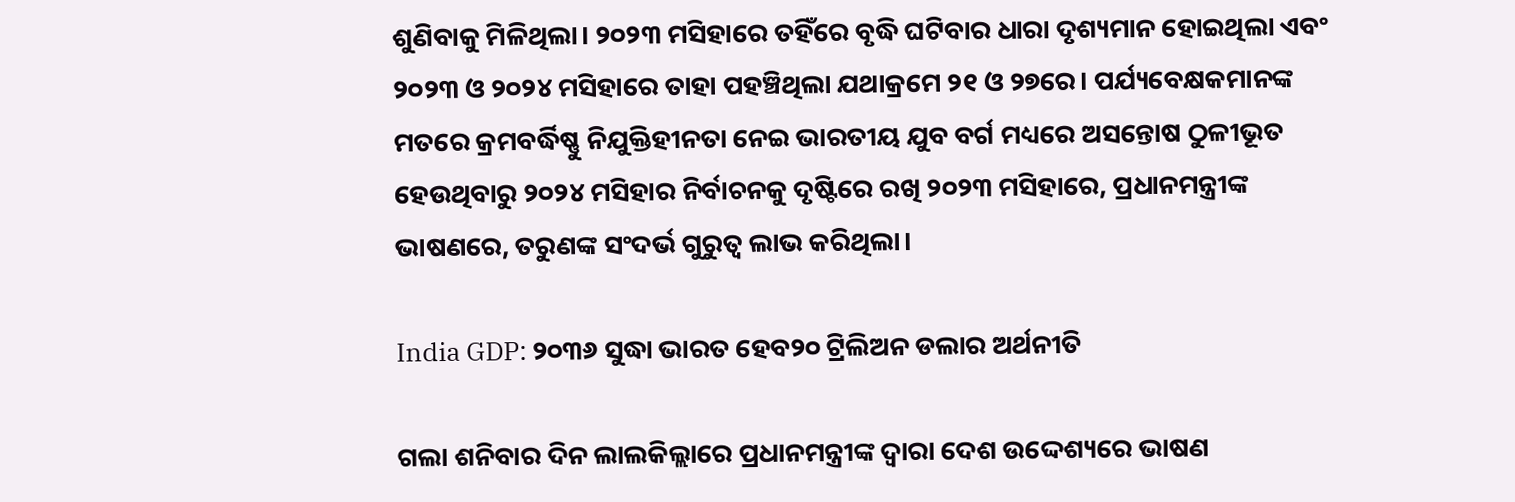ଶୁଣିବାକୁ ମିଳିଥିଲା। ୨୦୨୩ ମସିହାରେ ତହିଁରେ ବୃଦ୍ଧି ଘଟିବାର ଧାରା ଦୃଶ୍ୟମାନ ହୋଇଥିଲା ଏବଂ ୨୦୨୩ ଓ ୨୦୨୪ ମସିହାରେ ତାହା ପହଞ୍ଚିଥିଲା ଯଥାକ୍ରମେ ୨୧ ଓ ୨୭ରେ। ପର୍ଯ୍ୟବେକ୍ଷକମାନଙ୍କ ମତରେ କ୍ରମବର୍ଦ୍ଧିଷ୍ଣୁ ନିଯୁକ୍ତିହୀନତା ନେଇ ଭାରତୀୟ ଯୁବ ବର୍ଗ ମଧ୍ୟରେ ଅସନ୍ତୋଷ ଠୁଳୀଭୂତ ହେଉଥିବାରୁ ୨୦୨୪ ମସିହାର ନିର୍ବାଚନକୁ ଦୃଷ୍ଟିରେ ରଖି ୨୦୨୩ ମସିହାରେ, ପ୍ରଧାନମନ୍ତ୍ରୀଙ୍କ ଭାଷଣରେ, ତରୁଣଙ୍କ ସଂଦର୍ଭ ଗୁରୁତ୍ବ ଲାଭ କରିଥିଲା।

India GDP: ୨୦୩୬ ସୁଦ୍ଧା ଭାରତ ହେବ୨୦ ଟ୍ରିଲିଅନ ଡଲାର ଅର୍ଥନୀତି

ଗଲା ଶନିବାର ଦିନ ଲାଲକିଲ୍ଲାରେ ପ୍ରଧାନମନ୍ତ୍ରୀଙ୍କ ଦ୍ବାରା ଦେଶ ଉଦ୍ଦେଶ୍ୟରେ ଭାଷଣ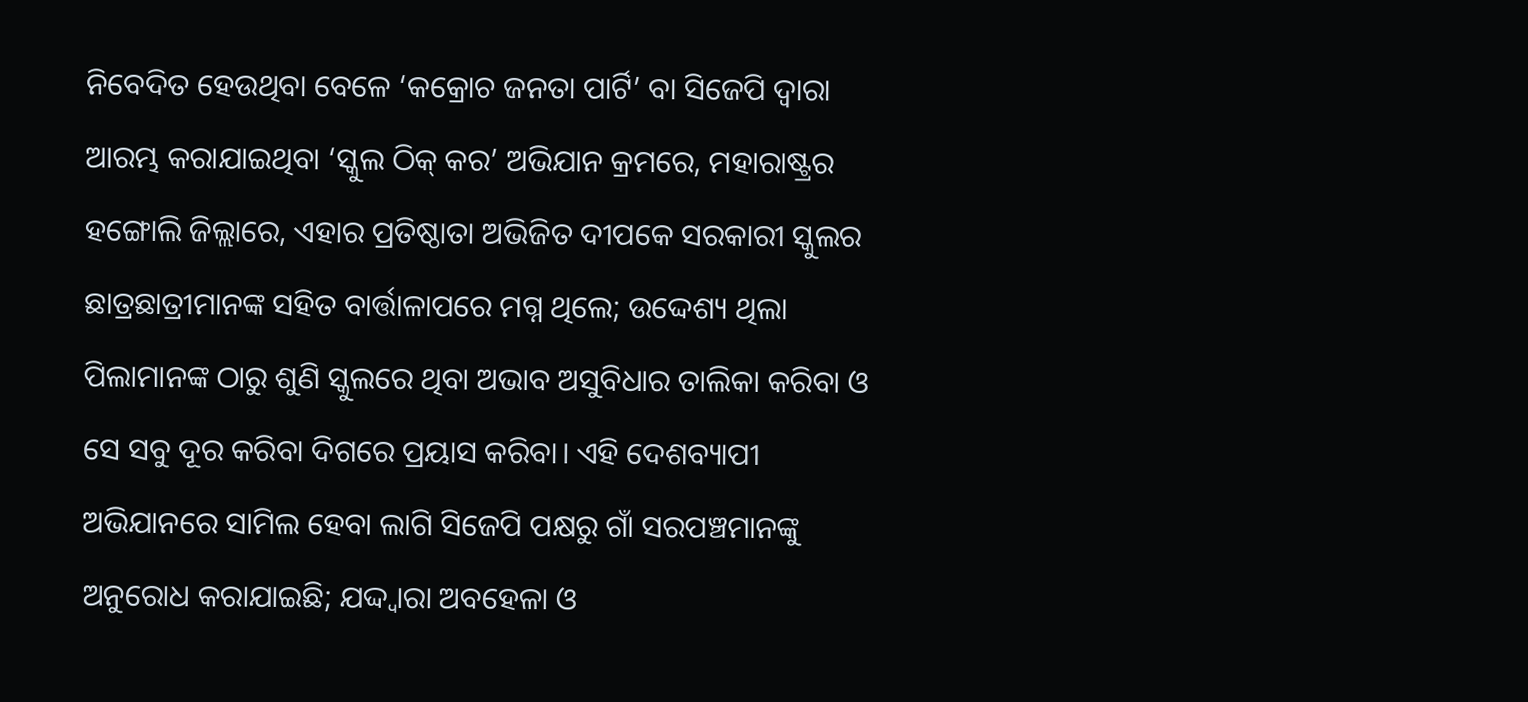ନିବେଦିତ ହେଉଥିବା ବେଳେ ‘କକ୍ରୋଚ ଜନତା ପାର୍ଟି’ ବା ସିଜେପି ଦ୍ବାରା ଆରମ୍ଭ କରାଯାଇଥିବା ‘ସ୍କୁଲ ଠିକ୍‌ କର’ ଅଭିଯାନ କ୍ରମରେ, ମହାରାଷ୍ଟ୍ରର ହଙ୍ଗୋଲି ଜିଲ୍ଲାରେ, ଏହାର ପ୍ରତିଷ୍ଠାତା ଅଭିଜିତ ଦୀପକେ ସରକାରୀ ସ୍କୁଲର ଛାତ୍ରଛାତ୍ରୀମାନଙ୍କ ସହିତ ବାର୍ତ୍ତାଳାପରେ ମଗ୍ନ ଥିଲେ; ଉଦ୍ଦେଶ୍ୟ ଥିଲା ପିଲାମାନଙ୍କ ଠାରୁ ଶୁଣି ସ୍କୁଲରେ ଥିବା ଅଭାବ ଅସୁବିଧାର ତାଲିକା କରିବା ଓ ସେ ସବୁ ଦୂର କରିବା ଦିଗରେ ପ୍ରୟାସ କରିବା। ଏହି ଦେଶବ୍ୟାପୀ ଅଭିଯାନରେ ସାମିଲ ହେବା ଲାଗି ସିଜେପି ପକ୍ଷରୁ ଗାଁ ସରପଞ୍ଚମାନଙ୍କୁ ଅନୁରୋଧ କରାଯାଇଛି; ଯଦ୍ଦ୍ବାରା ଅବହେଳା ଓ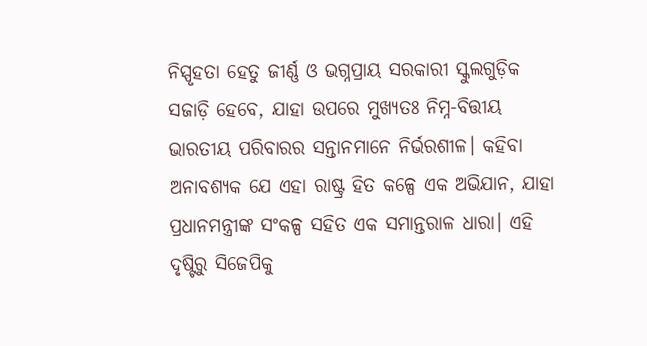ନିସ୍ପୃହତା ହେତୁ ଜୀର୍ଣ୍ଣ ଓ ଭଗ୍ନପ୍ରାୟ ସରକାରୀ ସ୍କୁଲଗୁଡ଼ିକ ସଜାଡ଼ି ହେବେ, ଯାହା ଉପରେ ମୁଖ୍ୟତଃ ନିମ୍ନ-ବିତ୍ତୀୟ ଭାରତୀୟ ପରିବାରର ସନ୍ତାନମାନେ ନିର୍ଭରଶୀଳ। କହିବା ଅନାବଶ୍ୟକ ଯେ ଏହା ରାଷ୍ଟ୍ର ହିତ କଳ୍ପେ ଏକ ଅଭିଯାନ, ଯାହା ପ୍ରଧାନମନ୍ତ୍ରୀଙ୍କ ସଂକଳ୍ପ ସହିତ ଏକ ସମାନ୍ତରାଳ ଧାରା। ଏହି ଦୃଷ୍ଟିରୁ ସିଜେପିକୁ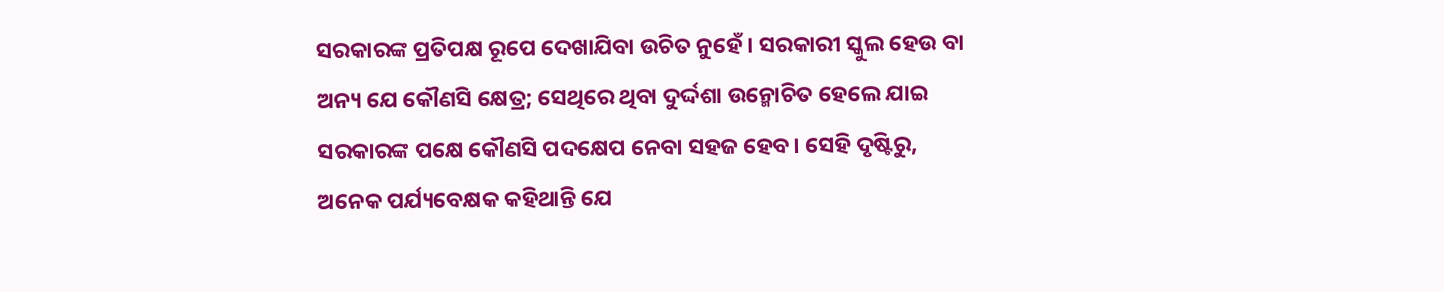ସରକାରଙ୍କ ପ୍ରତିପକ୍ଷ ରୂପେ ଦେଖାଯିବା ଉଚିତ ନୁହେଁ। ସରକାରୀ ସ୍କୁଲ ହେଉ ବା ଅନ୍ୟ ଯେ କୌଣସି କ୍ଷେତ୍ର; ସେଥିରେ ଥିବା ଦୁର୍ଦ୍ଦଶା ଉନ୍ମୋଚିତ ହେଲେ ଯାଇ ସରକାରଙ୍କ ପକ୍ଷେ କୌଣସି ପଦକ୍ଷେପ ନେବା ସହଜ ହେବ। ସେହି ଦୃଷ୍ଟିରୁ, ଅନେକ ପର୍ଯ୍ୟବେକ୍ଷକ କହିଥାନ୍ତି ଯେ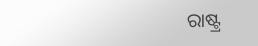ରାଷ୍ଟ୍ର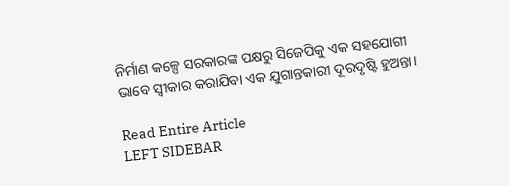ନିର୍ମାଣ କଳ୍ପେ ସରକାରଙ୍କ ପକ୍ଷରୁ ସିଜେପିକୁ ଏକ ସହଯୋଗୀ ଭାବେ ସ୍ବୀକାର କରାଯିବା ଏକ ଯୁଗାନ୍ତକାରୀ ଦୂରଦୃଷ୍ଟି ହୁଅନ୍ତା।

Read Entire Article
LEFT SIDEBAR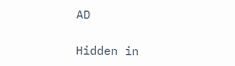AD

Hidden in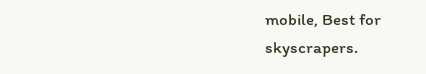mobile, Best for skyscrapers.